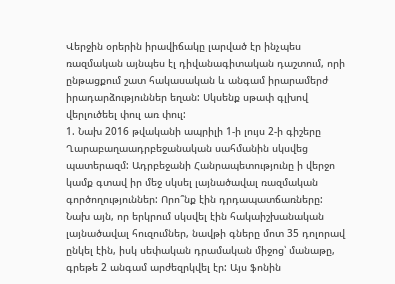Վերջին օրերին իրավիճակը լարված էր ինչպես ռազմական այնպես էլ դիվանագիտական դաշտում, որի ընթացքում շատ հակասական և անգամ իրարամերժ իրադարձություններ եղան: Սկսենք սթափ գլխով վերլուծեել փուլ առ փուլ:
1. Նախ 2016 թվականի ապրիլի 1-ի լույս 2-ի գիշերը Ղարաբաղաադրբեջանական սահմանին սկսվեց պատերազմ: Ադրբեջանի Հանրապետությունը ի վերջո կամք գտավ իր մեջ սկսել լայնածավալ ռազմական գործողություններ: Որո՞նք էին դրդապատճառները:
Նախ այն, որ երկրում սկսվել էին հակաիշխանական լայնածավալ հուզումներ, նավթի գները մոտ 35 դոլորավ ընկել էին, իսկ սեփական դրամական միջոց՝ մանաթը, գրեթե 2 անգամ արժեզրկվել էր: Այս ֆոնին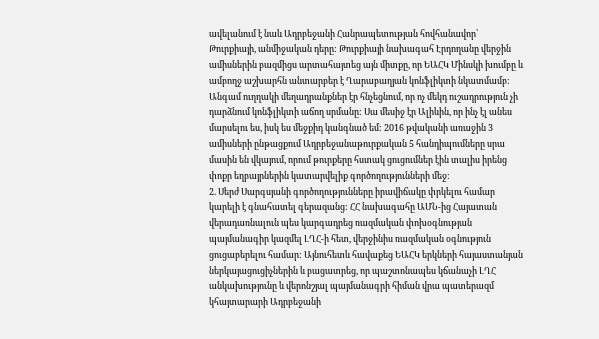ավելանում է նաև Ադրբեջանի Հանրապետության հովհանավոր՝ Թուրքիայի, անմիջական դերը: Թուրքիայի նախագահ Էրդողանը վերջին ամիսներին բազմիցս արտահայտեց այն միտքը, որ ԵԱՀԿ Մինսկի խումբը և ամբողջ աշխարհն անտարբեր է Ղարաբաղյան կոնֆլիկտի նկատմամբ: Անգամ ուղղակի մեղադրանքներ էր հնչեցնում, որ ոչ մեկդ ուշադրություն չի դարձնում կոնֆլիկտի աճող սրմանը: Սա մեսիջ էր Ալիևին, որ ինչ էլ անես մարսելու ես, իսկ ես մեջքիդ կանգնած եմ: 2016 թվականի առաջին 3 ամիսների ընթացքում Ադրբեջանաթուրքական 5 հանդիպումները սրա մասին են վկայում, որում թուրքերը հստակ ցուցումներ էին տալիս իրենց փոքր եղբայրներին կատարվելիք գործողությունների մեջ:
2. Սերժ Սարգսյանի գործողությունները իրավիճակը փրկելու համար կարելի է գնահատել գերազանց: ՀՀ նախագահը ԱՄՆ-ից Հայատան վերադառնալուն պես կարգադրեց ռազմական փոխօգնության պայմանագիր կազմել ԼՂՀ-ի հետ, վերջինիս ռազմական օգնություն ցուցաբերելու համար: Այնուհետև հավաքեց ԵԱՀԿ երկների հայաստանյան ներկայացուցիչներին և բացատրեց, որ պաշտոնապես կճանաչի ԼՂՀ անկախությունը և վերոնշյալ պայմանագրի հիման վրա պատերազմ կհայտարարի Ադրբեջանի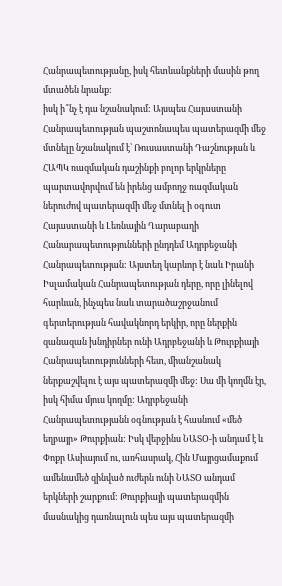Հանրապետությանը, իսկ հետևանքների մասին թող մտածեն նրանք:
իսկ ի՞նչ է դա նշանակում: Այսպես Հայաստանի Հանրապետության պաշտոնապես պատերազմի մեջ մտնելը նշանակում է՝ Ռուսաստանի Դաշնության և ՀԱՊԿ ռազմական դաշինքի բոլոր երկրները պարտավորվում են իրենց ամբողջ ռազմական ներուժով պատերազմի մեջ մտնել ի օգուտ Հայաստանի և Լեռնային Ղարաբաղի Հանարապետությունների ընդդեմ Ադրբեջանի Հանրապետության: Այստեղ կարևոր է նաև Իրանի Իսլամական Հանրապետության դերը, որը լինելով հարևան, ինչպես նաև տարածաշրջանում գերտերության հավակնորդ երկիր, որը ներքին զանազան խնդիրներ ունի Ադրբեջանի և Թուրքիայի Հանրապետությունների հետ, միանշանակ ներքաշվելու է այս պատերազմի մեջ: Սա մի կողմն էր, իսկ հիմա մյուս կողմը: Ադրբեջանի Հանրապետությանն օգնության է հասնում «մեծ եղբայր» Թուրքիան: Իսկ վերջինս ՆԱՏՕ-ի անդամ է և Փոքր Ասիայում ու, առհասրակ, Հին Մայրցամաքում ամենամեծ զինված ուժերն ունի ՆԱՏՕ անդամ երկների շարքում: Թուրքիայի պատերազմին մասնակից դառնալուն պես այս պատերազմի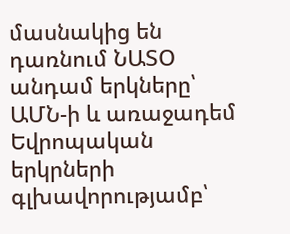մասնակից են դառնում ՆԱՏՕ անդամ երկները՝ ԱՄՆ-ի և առաջադեմ Եվրոպական երկրների գլխավորությամբ՝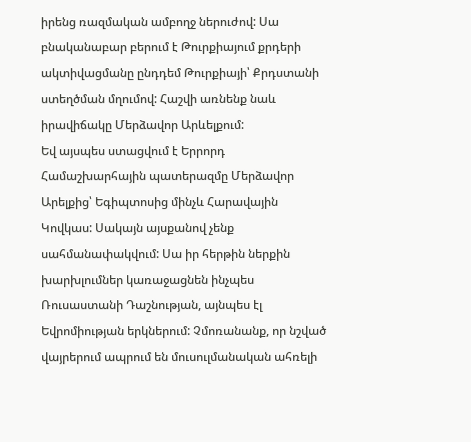իրենց ռազմական ամբողջ ներուժով: Սա բնականաբար բերում է Թուրքիայում քրդերի ակտիվացմանը ընդդեմ Թուրքիայի՝ Քրդստանի ստեղծման մղումով: Հաշվի առնենք նաև իրավիճակը Մերձավոր Արևելքում:
Եվ այսպես ստացվում է Երրորդ Համաշխարհային պատերազմը Մերձավոր Արելքից՝ Եգիպտոսից մինչև Հարավային Կովկաս: Սակայն այսքանով չենք սահմանափակվում: Սա իր հերթին ներքին խարխլումներ կառաջացնեն ինչպես Ռուսաստանի Դաշնության, այնպես էլ Եվրոմիության երկներում: Չմոռանանք, որ նշված վայրերում ապրում են մուսուլմանական ահռելի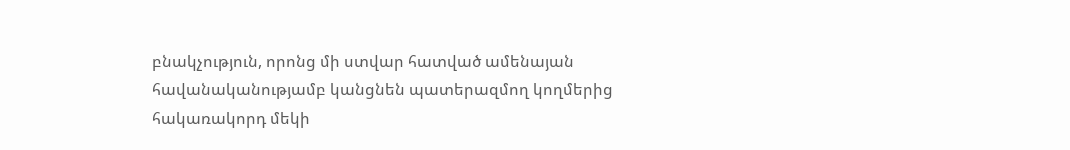բնակչություն, որոնց մի ստվար հատված ամենայան հավանականությամբ կանցնեն պատերազմող կողմերից հակառակորդ մեկի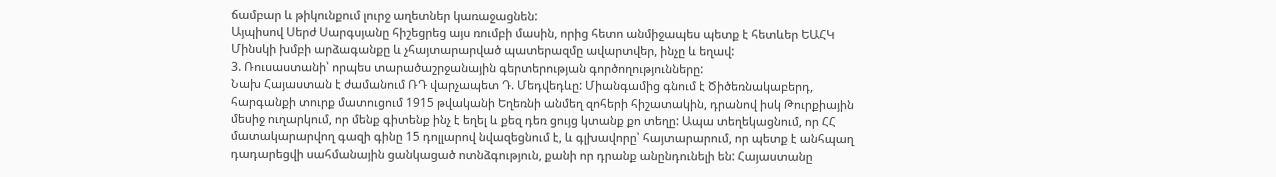ճամբար և թիկունքում լուրջ աղետներ կառաջացնեն:
Այպիսով Սերժ Սարգսյանը հիշեցրեց այս ռումբի մասին, որից հետո անմիջապես պետք է հետևեր ԵԱՀԿ Մինսկի խմբի արձագանքը և չհայտարարված պատերազմը ավարտվեր, ինչը և եղավ:
3. Ռուսաստանի՝ որպես տարածաշրջանային գերտերության գործողությունները:
Նախ Հայաստան է ժամանում ՌԴ վարչապետ Դ. Մեդվեդևը: Միանգամից գնում է Ծիծեռնակաբերդ, հարգանքի տուրք մատուցում 1915 թվականի Եղեռնի անմեղ զոհերի հիշատակին, դրանով իսկ Թուրքիային մեսիջ ուղարկում, որ մենք գիտենք ինչ է եղել և քեզ դեռ ցույց կտանք քո տեղը: Ապա տեղեկացնում, որ ՀՀ մատակարարվող գազի գինը 15 դոլլարով նվազեցնում է, և գլխավորը՝ հայտարարում, որ պետք է անհպաղ դադարեցվի սահմանային ցանկացած ոտնձգություն, քանի որ դրանք անընդունելի են: Հայաստանը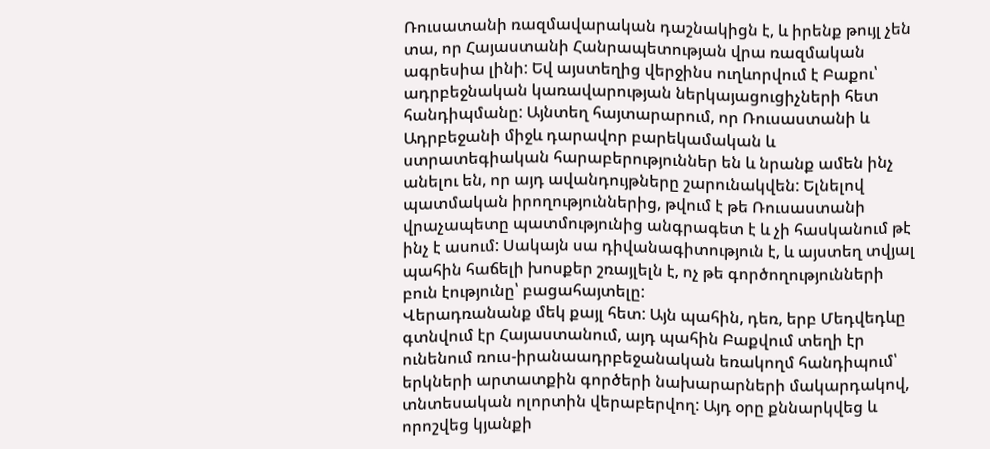Ռուսատանի ռազմավարական դաշնակիցն է, և իրենք թույլ չեն տա, որ Հայաստանի Հանրապետության վրա ռազմական ագրեսիա լինի: Եվ այստեղից վերջինս ուղևորվում է Բաքու՝ ադրբեջնական կառավարության ներկայացուցիչների հետ հանդիպմանը: Այնտեղ հայտարարում, որ Ռուսաստանի և Ադրբեջանի միջև դարավոր բարեկամական և ստրատեգիական հարաբերություններ են և նրանք ամեն ինչ անելու են, որ այդ ավանդույթները շարունակվեն: Ելնելով պատմական իրողություններից, թվում է թե Ռուսաստանի վրաչապետը պատմությունից անգրագետ է և չի հասկանում թէ ինչ է ասում: Սակայն սա դիվանագիտություն է, և այստեղ տվյալ պահին հաճելի խոսքեր շռայլելն է, ոչ թե գործողությունների բուն էությունը՝ բացահայտելը:
Վերադռանանք մեկ քայլ հետ: Այն պահին, դեռ, երբ Մեդվեդևը գտնվում էր Հայաստանում, այդ պահին Բաքվում տեղի էր ունենում ռուս-իրանաադրբեջանական եռակողմ հանդիպում՝ երկների արտատքին գործերի նախարարների մակարդակով, տնտեսական ոլորտին վերաբերվող: Այդ օրը քննարկվեց և որոշվեց կյանքի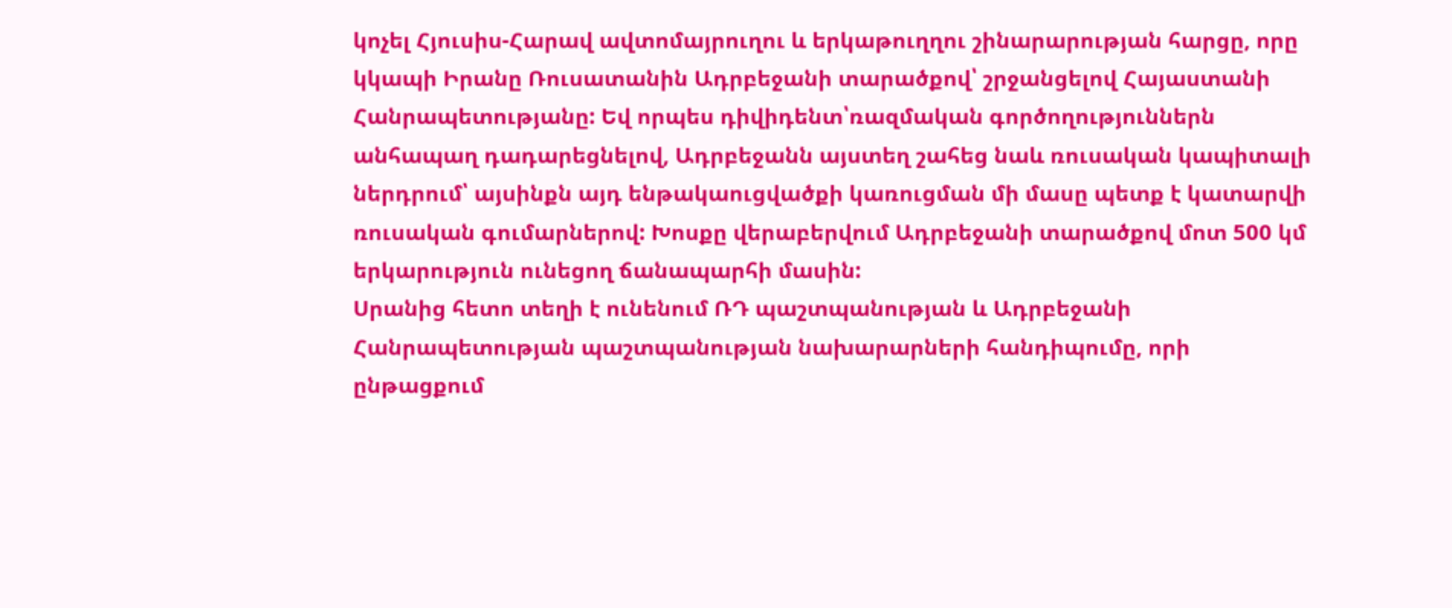կոչել Հյուսիս-Հարավ ավտոմայրուղու և երկաթուղղու շինարարության հարցը, որը կկապի Իրանը Ռուսատանին Ադրբեջանի տարածքով՝ շրջանցելով Հայաստանի Հանրապետությանը: Եվ որպես դիվիդենտ՝ռազմական գործողություններն անհապաղ դադարեցնելով, Ադրբեջանն այստեղ շահեց նաև ռուսական կապիտալի ներդրում՝ այսինքն այդ ենթակաուցվածքի կառուցման մի մասը պետք է կատարվի ռուսական գումարներով: Խոսքը վերաբերվում Ադրբեջանի տարածքով մոտ 500 կմ երկարություն ունեցող ճանապարհի մասին:
Սրանից հետո տեղի է ունենում ՌԴ պաշտպանության և Ադրբեջանի Հանրապետության պաշտպանության նախարարների հանդիպումը, որի ընթացքում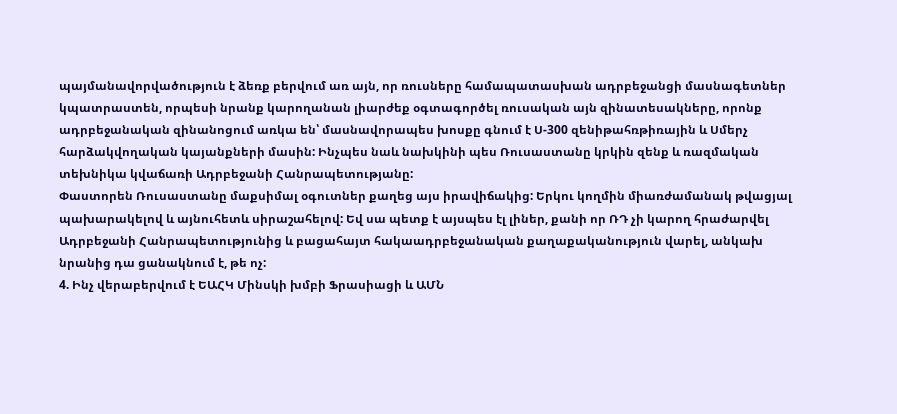պայմանավորվածություն է ձեռք բերվում առ այն, որ ռուսները համապատասխան ադրբեջանցի մասնագետներ կպատրաստեն, որպեսի նրանք կարողանան լիարժեք օգտագործել ռուսական այն զինատեսակները, որոնք ադրբեջանական զինանոցում առկա են՝ մասնավորապես խոսքը գնում է Ս-300 զենիթահռթիռային և Սմերչ հարձակվողական կայանքների մասին: Ինչպես նաև նախկինի պես Ռուսաստանը կրկին զենք և ռազմական տեխնիկա կվաճառի Ադրբեջանի Հանրապետությանը:
Փաստորեն Ռուսաստանը մաքսիմալ օգուտներ քաղեց այս իրավիճակից: Երկու կողմին միառժամանակ թվացյալ պախարակելով և այնուհետև սիրաշահելով: Եվ սա պետք է այսպես էլ լիներ, քանի որ ՌԴ չի կարող հրաժարվել Ադրբեջանի Հանրապետությունից և բացահայտ հակաադրբեջանական քաղաքականություն վարել, անկախ նրանից դա ցանակնում է, թե ոչ:
4. Ինչ վերաբերվում է ԵԱՀԿ Մինսկի խմբի Ֆրասիացի և ԱՄՆ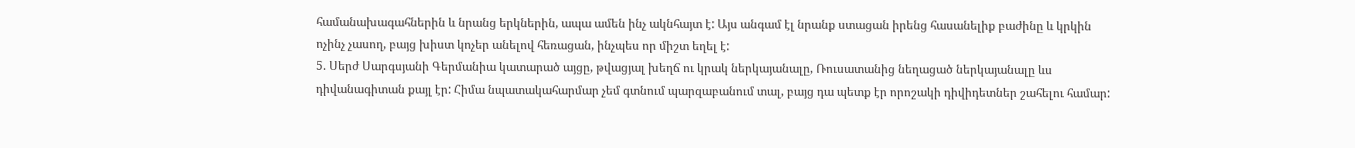համանախագահներին և նրանց երկներին, ապա ամեն ինչ ակնհայտ է: Այս անգամ էլ նրանք ստացան իրենց հասանելիք բաժինը և կրկին ոչինչ չասող, բայց խիստ կոչեր անելով հեռացան, ինչպես որ միշտ եղել է:
5. Սերժ Սարգսյանի Գերմանիա կատարած այցը, թվացյալ խեղճ ու կրակ ներկայանալը, Ռուսատանից նեղացած ներկայանալը ևս դիվանագիտան քայլ էր: Հիմա նպատակահարմար չեմ գտնում պարզաբանում տալ, բայց դա պետք էր որոշակի դիվիդետներ շահելու համար: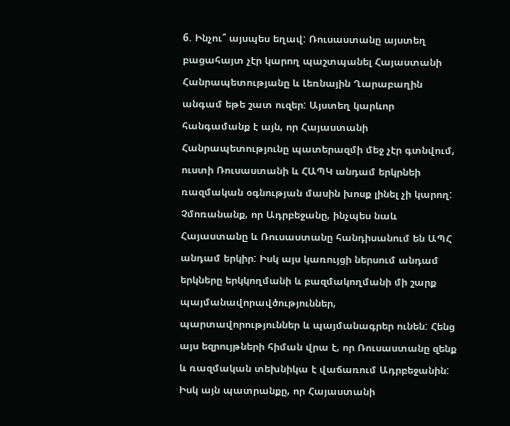6. Ինչու՞ այսպես եղավ: Ռուսաստանը այստեղ բացահայտ չէր կարող պաշտպանել Հայաստանի Հանրապետությանը և Լեռնային Ղարաբաղին անգամ եթե շատ ուզեր: Այստեղ կարևոր հանգամանք է այն, որ Հայաստանի Հանրապետությունը պատերազմի մեջ չէր գտնվում, ուստի Ռուսաստանի և ՀԱՊԿ անդամ երկրնեի ռազմական օգնության մասին խոսք լինել չի կարող: Չմոռանանք, որ Ադրբեջանը, ինչպես նաև Հայաստանը և Ռուսաստանը հանդիսանում են ԱՊՀ անդամ երկիր: Իսկ այս կառույցի ներսում անդամ երկները երկկողմանի և բազմակողմանի մի շարք պայմանավորավծություններ, պարտավորություններ և պայմանագրեր ունեն: Հենց այս եզրույթների հիման վրա է, որ Ռուսաստանը զենք և ռազմական տեխնիկա է վաճառում Ադրբեջանին: Իսկ այն պատրանքը, որ Հայաստանի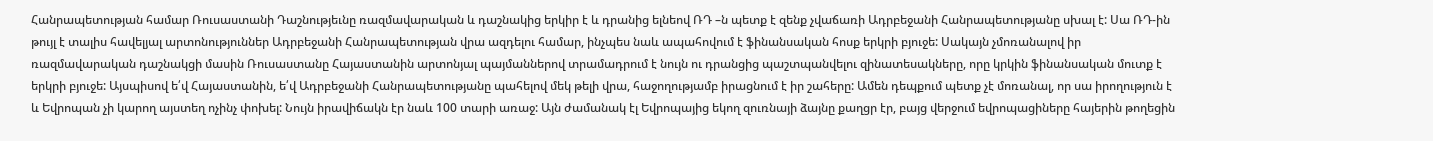Հանրապետության համար Ռուսաստանի Դաշնությեւնը ռազմավարական և դաշնակից երկիր է և դրանից ելնեով ՌԴ –ն պետք է զենք չվաճառի Ադրբեջանի Հանրապետությանը սխալ է: Սա ՌԴ-ին թույլ է տալիս հավելյալ արտոնություններ Ադրբեջանի Հանրապետության վրա ազդելու համար, ինչպես նաև ապահովում է ֆինանսական հոսք երկրի բյուջե: Սակայն չմոռանալով իր ռազմավարական դաշնակցի մասին Ռուսաստանը Հայաստանին արտոնյալ պայմաններով տրամադրում է նույն ու դրանցից պաշտպանվելու զինատեսակները, որը կրկին ֆինանսական մուտք է երկրի բյուջե: Այսպիսով ե՛վ Հայաստանին, ե՛վ Ադրբեջանի Հանրապետությանը պահելով մեկ թելի վրա, հաջողությամբ իրացնում է իր շահերը: Ամեն դեպքում պետք չէ մոռանալ, որ սա իրողություն է և Եվրոպան չի կարող այստեղ ոչինչ փոխել: Նույն իրավիճակն էր նաև 100 տարի առաջ: Այն ժամանակ էլ Եվրոպայից եկող զուռնայի ձայնը քաղցր էր, բայց վերջում եվրոպացիները հայերին թողեցին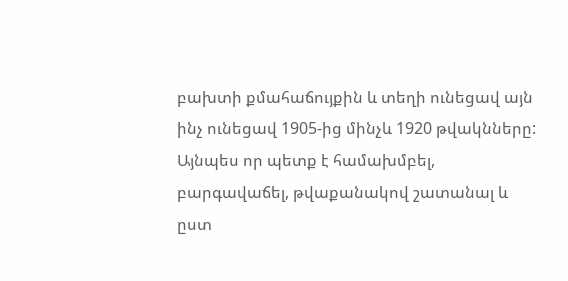բախտի քմահաճույքին և տեղի ունեցավ այն ինչ ունեցավ 1905-ից մինչև 1920 թվակնները: Այնպես որ պետք է համախմբել, բարգավաճել, թվաքանակով շատանալ և ըստ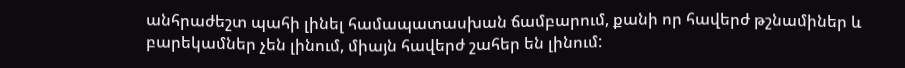անհրաժեշտ պահի լինել համապատասխան ճամբարում, քանի որ հավերժ թշնամիներ և բարեկամներ չեն լինում, միայն հավերժ շահեր են լինում: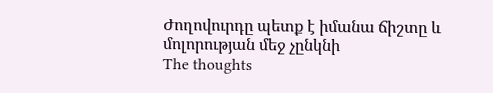Ժողովուրդը պետք է իմանա ճիշտը և մոլորության մեջ չընկնի
The thoughts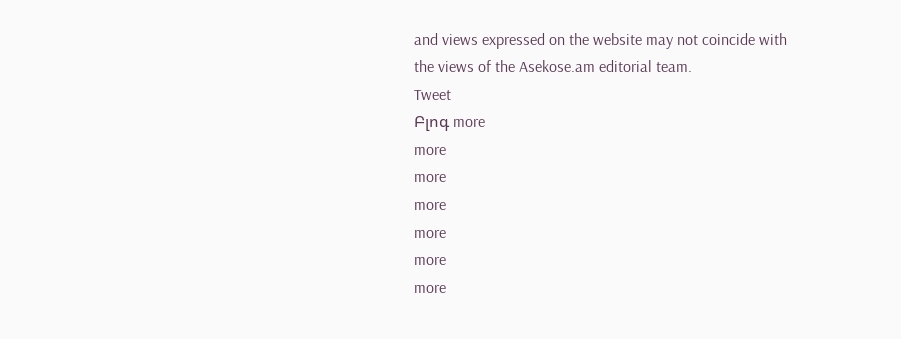and views expressed on the website may not coincide with the views of the Asekose.am editorial team.
Tweet
Բլոգ more
more
more
more
more
more
more